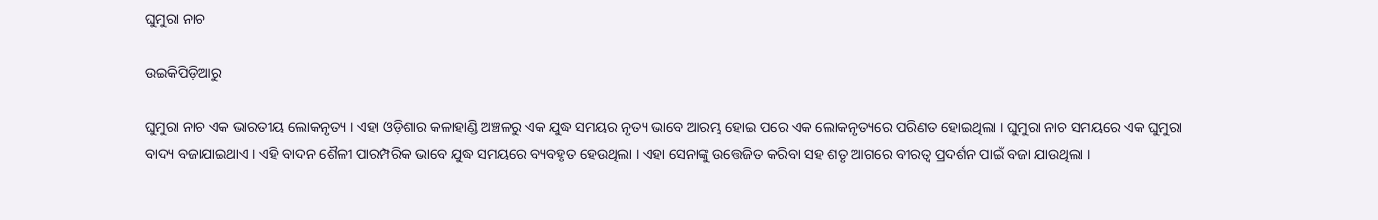ଘୁମୁରା ନାଚ

ଉଇକିପିଡ଼ିଆ‌ରୁ

ଘୁମୁରା ନାଚ ଏକ ଭାରତୀୟ ଲୋକନୃତ୍ୟ । ଏହା ଓଡ଼ିଶାର କଳାହାଣ୍ଡି ଅଞ୍ଚଳରୁ ଏକ ଯୁଦ୍ଧ ସମୟର ନୃତ୍ୟ ଭାବେ ଆରମ୍ଭ ହୋଇ ପରେ ଏକ ଲୋକନୃତ୍ୟରେ ପରିଣତ ହୋଇଥିଲା । ଘୁମୁରା ନାଚ ସମୟରେ ଏକ ଘୁମୁରା ବାଦ୍ୟ ବଜାଯାଇଥାଏ । ଏହି ବାଦନ ଶୈଳୀ ପାରମ୍ପରିକ ଭାବେ ଯୁଦ୍ଧ ସମୟରେ ବ୍ୟବହୃତ ହେଉଥିଲା । ଏହା ସେନାଙ୍କୁ ଉତ୍ତେଜିତ କରିବା ସହ ଶତୃ ଆଗରେ ବୀରତ୍ୱ ପ୍ରଦର୍ଶନ ପାଇଁ ବଜା ଯାଉଥିଲା ।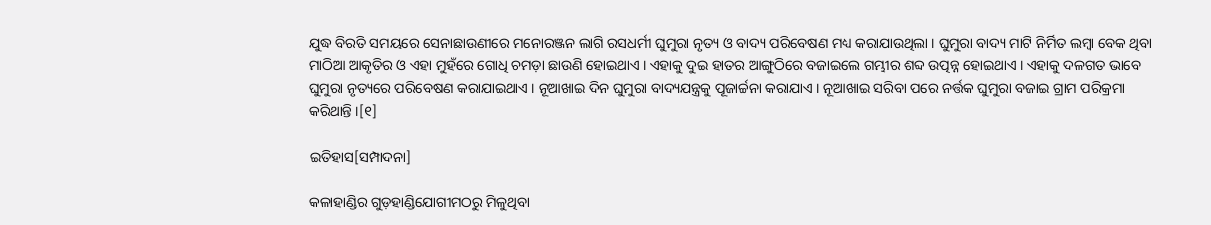ଯୁଦ୍ଧ ବିରତି ସମୟରେ ସେନାଛାଉଣୀରେ ମନୋରଞ୍ଜନ ଲାଗି ରସଧର୍ମୀ ଘୁମୁରା ନୃତ୍ୟ ଓ ବାଦ୍ୟ ପରିବେଷଣ ମଧ୍ୟ କରାଯାଉଥିଲା । ଘୁମୁରା ବାଦ୍ୟ ମାଟି ନିର୍ମିତ ଲମ୍ବା ବେକ ଥିବା ମାଠିଆ ଆକୃତିର ଓ ଏହା ମୁହଁରେ ଗୋଧି ଚମଡ଼ା ଛାଉଣି ହୋଇଥାଏ । ଏହାକୁ ଦୁଇ ହାତର ଆଙ୍ଗୁଠିରେ ବଜାଇଲେ ଗମ୍ଭୀର ଶବ୍ଦ ଉତ୍ପନ୍ନ ହୋଇଥାଏ । ଏହାକୁ ଦଳଗତ ଭାବେ ଘୁମୁରା ନୃତ୍ୟରେ ପରିବେଷଣ କରାଯାଇଥାଏ । ନୂଆଖାଇ ଦିନ ଘୁମୁରା ବାଦ୍ୟଯନ୍ତ୍ରକୁ ପୂଜାର୍ଚ୍ଚନା କରାଯାଏ । ନୂଆଖାଇ ସରିବା ପରେ ନର୍ତ୍ତକ ଘୁମୁରା ବଜାଇ ଗ୍ରାମ ପରିକ୍ରମା କରିଥାନ୍ତି ।[୧]

ଇତିହାସ[ସମ୍ପାଦନା]

କଳାହାଣ୍ଡିର ଗୁଡ଼ହାଣ୍ଡିଯୋଗୀମଠରୁ ମିଳୁଥିବା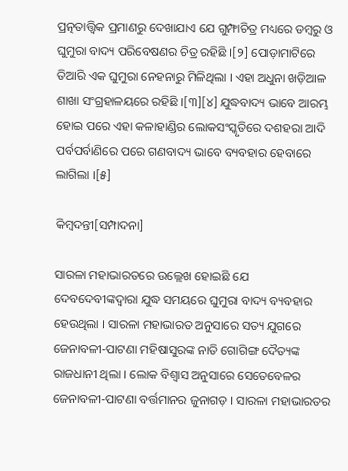ପ୍ରତ୍ନତାତ୍ତ୍ୱିକ ପ୍ରମାଣରୁ ଦେଖାଯାଏ ଯେ ଗୁମ୍ଫାଚିତ୍ର ମଧ୍ୟରେ ଡମ୍ବରୁ ଓ ଘୁମୁରା ବାଦ୍ୟ ପରିବେଷଣର ଚିତ୍ର ରହିଛି ।[୨] ପୋଡ଼ାମାଟିରେ ତିଆରି ଏକ ଘୁମୁରା ନେହନାରୁ ମିଳିଥିଲା । ଏହା ଅଧୁନା ଖଡ଼ିଆଳ ଶାଖା ସଂଗ୍ରହାଳୟରେ ରହିଛି ।[୩][୪] ଯୁଦ୍ଧବାଦ୍ୟ ଭାବେ ଆରମ୍ଭ ହୋଇ ପରେ ଏହା କଳାହାଣ୍ଡିର ଲୋକସଂସ୍କୃତିରେ ଦଶହରା ଆଦି ପର୍ବପର୍ବାଣିରେ ପରେ ଗଣବାଦ୍ୟ ଭାବେ ବ୍ୟବହାର ହେବାରେ ଲାଗିଲା ।[୫]

କିମ୍ବଦନ୍ତୀ[ସମ୍ପାଦନା]

ସାରଳା ମହାଭାରତରେ ଉଲ୍ଲେଖ ହୋଇଛି ଯେ ଦେବଦେବୀଙ୍କଦ୍ୱାରା ଯୁଦ୍ଧ ସମୟରେ ଘୁମୁରା ବାଦ୍ୟ ବ୍ୟବହାର ହେଉଥିଲା । ସାରଳା ମହାଭାରତ ଅନୁସାରେ ସତ୍ୟ ଯୁଗରେ ଜେନାବଳୀ-ପାଟଣା ମହିଷାସୁରଙ୍କ ନାତି ଗୋଗିଙ୍ଗ ଦୈତ୍ୟଙ୍କ ରାଜଧାନୀ ଥିଲା । ଲୋକ ବିଶ୍ୱାସ ଅନୁସାରେ ସେତେବେଳର ଜେନାବଳୀ-ପାଟଣା ବର୍ତ୍ତମାନର ଜୁନାଗଡ଼ । ସାରଳା ମହାଭାରତର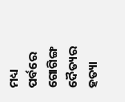ମଧ୍ୟ ପର୍ବରେ ଗୋଗିଙ୍ଗ ଦୈତ୍ୟର ହତ୍ୟା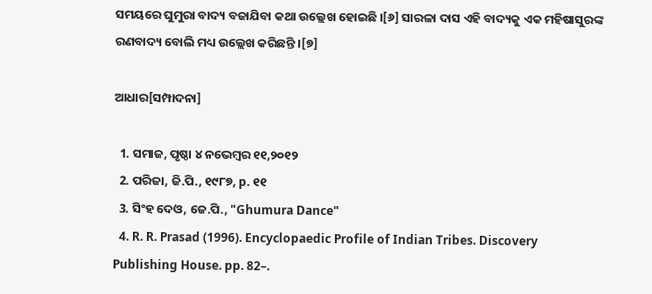ସମୟରେ ଘୁମୁରା ବାଦ୍ୟ ବଜାଯିବା କଥା ଉଲ୍ଲେଖ ହୋଇଛି ।[୬] ସାରଳା ଦାସ ଏହି ବାଦ୍ୟକୁ ଏକ ମହିଷାସୁରଙ୍କ ରଣବାଦ୍ୟ ବୋଲି ମଧ୍ୟ ଉଲ୍ଲେଖ କରିଛନ୍ତି ।[୭]

ଆଧାର[ସମ୍ପାଦନା]

  1. ସମାଜ, ପୃଷ୍ଠା ୪ ନଭେମ୍ବର ୧୧,୨୦୧୨
  2. ପରିଜା, ଜି.ପି., ୧୯୮୭, p. ୧୧
  3. ସିଂହ ଦେଓ, ଜେ.ପି., "Ghumura Dance"
  4. R. R. Prasad (1996). Encyclopaedic Profile of Indian Tribes. Discovery Publishing House. pp. 82–.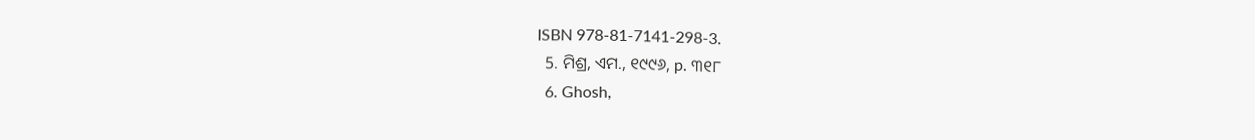ISBN 978-81-7141-298-3.
  5. ମିଶ୍ର, ଏମ., ୧୯୯୬, p. ୩୧୮
  6. Ghosh,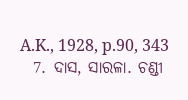A.K., 1928, p.90, 343
  7. ଦାସ, ସାରଳା. ଚଣ୍ଡୀ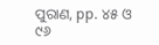ପୁରାଣ, pp. ୪୫ ଓ ୯୬